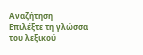Αναζήτηση
Επιλέξτε τη γλώσσα του λεξικού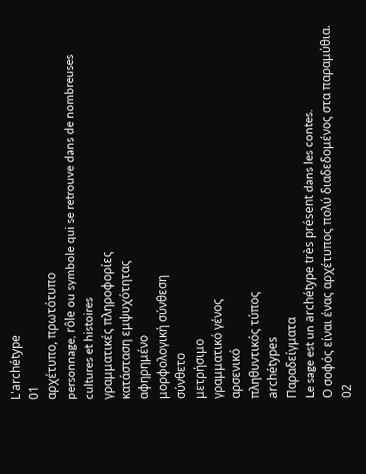L'archétype
01
αρχέτυπο, πρωτότυπο
personnage, rôle ou symbole qui se retrouve dans de nombreuses cultures et histoires
γραμματικές πληροφορίες
κατάσταση εμψυχότητας
αφηρημένο
μορφολογική σύνθεση
σύνθετο
μετρήσιμο
γραμματικό γένος
αρσενικό
πληθυντικός τύπος
archétypes
Παραδείγματα
Le sage est un archétype très présent dans les contes.
Ο σοφός είναι ένας αρχέτυπος πολύ διαδεδομένος στα παραμύθια.
02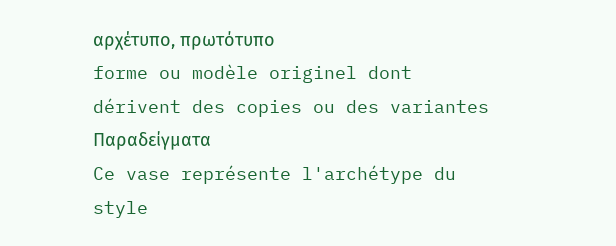αρχέτυπο, πρωτότυπο
forme ou modèle originel dont dérivent des copies ou des variantes
Παραδείγματα
Ce vase représente l'archétype du style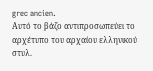grec ancien.
Αυτό το βάζο αντιπροσωπεύει το αρχέτυπο του αρχαίου ελληνικού στυλ.